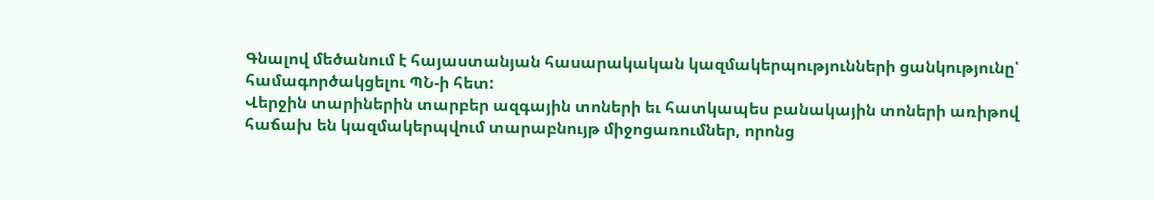Գնալով մեծանում է հայաստանյան հասարակական կազմակերպությունների ցանկությունը՝ համագործակցելու ՊՆ-ի հետ:
Վերջին տարիներին տարբեր ազգային տոների եւ հատկապես բանակային տոների առիթով հաճախ են կազմակերպվում տարաբնույթ միջոցառումներ, որոնց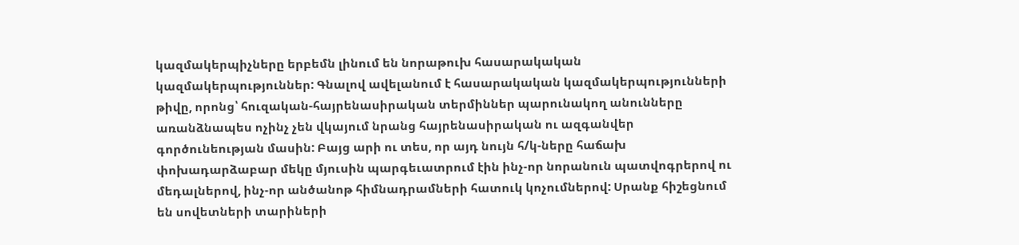կազմակերպիչները երբեմն լինում են նորաթուխ հասարակական կազմակերպություններ: Գնալով ավելանում է հասարակական կազմակերպությունների թիվը, որոնց՝ հուզական-հայրենասիրական տերմիններ պարունակող անունները առանձնապես ոչինչ չեն վկայում նրանց հայրենասիրական ու ազգանվեր գործունեության մասին: Բայց արի ու տես, որ այդ նույն հ/կ-ները հաճախ փոխադարձաբար մեկը մյուսին պարգեւատրում էին ինչ-որ նորանուն պատվոգրերով ու մեդալներով, ինչ-որ անծանոթ հիմնադրամների հատուկ կոչումներով: Սրանք հիշեցնում են սովետների տարիների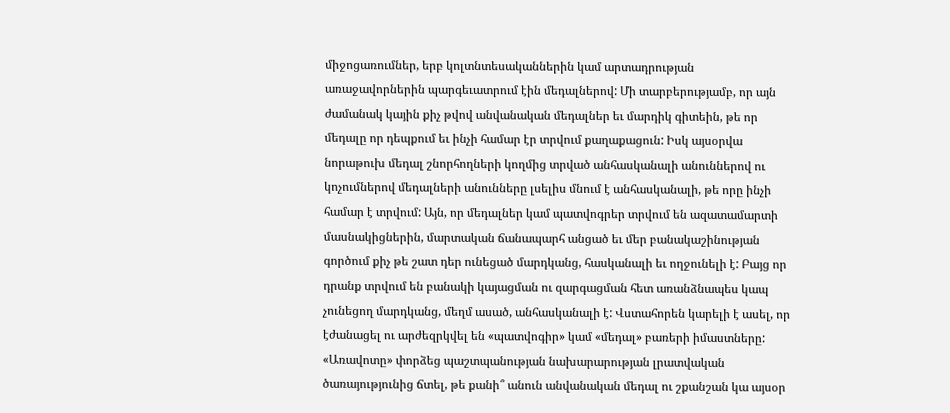միջոցառումներ, երբ կոլտնտեսականներին կամ արտադրության առաջավորներին պարգեւատրում էին մեդալներով: Մի տարբերությամբ, որ այն ժամանակ կային քիչ թվով անվանական մեդալներ եւ մարդիկ գիտեին, թե որ մեդալը որ դեպքում եւ ինչի համար էր տրվում քաղաքացուն: Իսկ այսօրվա նորաթուխ մեդալ շնորհողների կողմից տրված անհասկանալի անուններով ու կոչումներով մեդալների անունները լսելիս մնում է անհասկանալի, թե որը ինչի համար է տրվում: Այն, որ մեդալներ կամ պատվոգրեր տրվում են ազատամարտի մասնակիցներին, մարտական ճանապարհ անցած եւ մեր բանակաշինության գործում քիչ թե շատ դեր ունեցած մարդկանց, հասկանալի եւ ողջունելի է: Բայց որ դրանք տրվում են բանակի կայացման ու զարգացման հետ առանձնապես կապ չունեցող մարդկանց, մեղմ ասած, անհասկանալի է: Վստահորեն կարելի է ասել, որ էժանացել ու արժեզրկվել են «պատվոգիր» կամ «մեդալ» բառերի իմաստները: «Առավոտը» փորձեց պաշտպանության նախարարության լրատվական ծառայությունից ճտել, թե քանի՞ անուն անվանական մեդալ ու շքանշան կա այսօր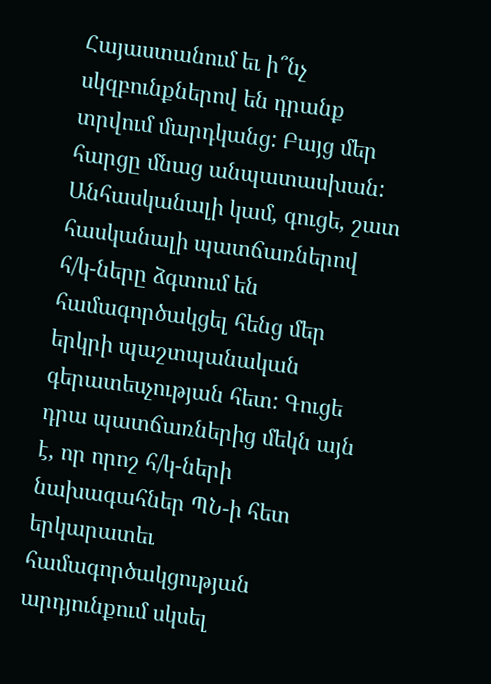Հայաստանում եւ ի՞նչ սկզբունքներով են դրանք տրվում մարդկանց: Բայց մեր հարցը մնաց անպատասխան:
Անհասկանալի կամ, գուցե, շատ հասկանալի պատճառներով հ/կ-ները ձգտում են համագործակցել հենց մեր երկրի պաշտպանական գերատեսչության հետ: Գուցե դրա պատճառներից մեկն այն է, որ որոշ հ/կ-ների նախագահներ ՊՆ-ի հետ երկարատեւ համագործակցության արդյունքում սկսել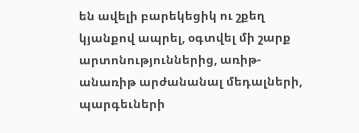են ավելի բարեկեցիկ ու շքեղ կյանքով ապրել, օգտվել մի շարք արտոնություններից, առիթ-անառիթ արժանանալ մեդալների, պարգեւների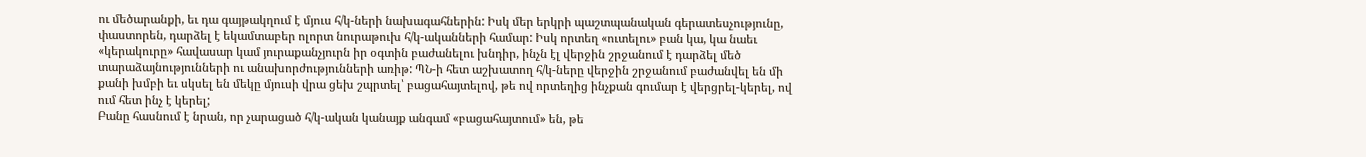ու մեծարանքի, եւ դա գայթակղում է մյուս հ/կ-ների նախագահներին: Իսկ մեր երկրի պաշտպանական գերատեսչությունը, փաստորեն, դարձել է եկամտաբեր ոլորտ նուրաթուխ հ/կ-ականների համար: Իսկ որտեղ «ուտելու» բան կա, կա նաեւ «կերակուրը» հավասար կամ յուրաքանչյուրն իր օգտին բաժանելու խնդիր, ինչն էլ վերջին շրջանում է դարձել մեծ տարաձայնությունների ու անախորժությունների առիթ: ՊՆ-ի հետ աշխատող հ/կ-ները վերջին շրջանում բաժանվել են մի քանի խմբի եւ սկսել են մեկը մյուսի վրա ցեխ շպրտել՝ բացահայտելով, թե ով որտեղից ինչքան գումար է վերցրել-կերել, ով ում հետ ինչ է կերել;
Բանը հասնում է նրան, որ չարացած հ/կ-ական կանայք անգամ «բացահայտում» են, թե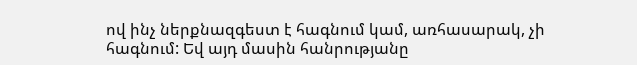ով ինչ ներքնազգեստ է հագնում կամ, առհասարակ, չի հագնում: Եվ այդ մասին հանրությանը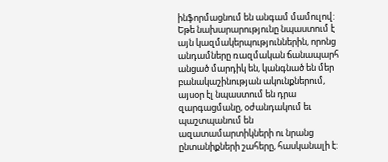ինֆորմացնում են անգամ մամուլով: Եթե նախարարությունը նպաստում է այն կազմակերպություններին, որոնց անդամները ռազմական ճանապարհ անցած մարդիկ են, կանգնած են մեր բանակաշինության ակունքներում, այսօր էլ նպաստում են դրա զարգացմանը, օժանդակում եւ պաշտպանում են ազատամարտիկների ու նրանց ընտանիքների շահերը, հասկանալի է: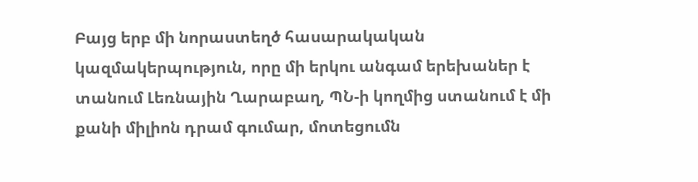Բայց երբ մի նորաստեղծ հասարակական կազմակերպություն, որը մի երկու անգամ երեխաներ է տանում Լեռնային Ղարաբաղ, ՊՆ-ի կողմից ստանում է մի քանի միլիոն դրամ գումար, մոտեցումն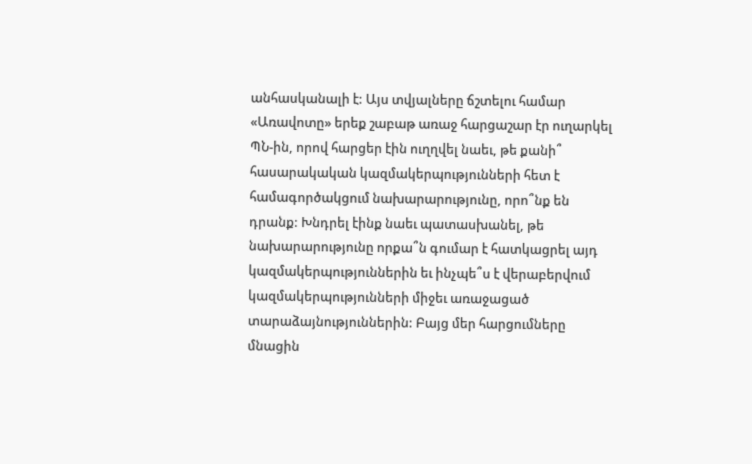անհասկանալի է: Այս տվյալները ճշտելու համար «Առավոտը» երեք շաբաթ առաջ հարցաշար էր ուղարկել ՊՆ-ին, որով հարցեր էին ուղղվել նաեւ, թե քանի՞ հասարակական կազմակերպությունների հետ է համագործակցում նախարարությունը, որո՞նք են դրանք: Խնդրել էինք նաեւ պատասխանել, թե նախարարությունը որքա՞ն գումար է հատկացրել այդ կազմակերպություններին եւ ինչպե՞ս է վերաբերվում կազմակերպությունների միջեւ առաջացած տարաձայնություններին: Բայց մեր հարցումները մնացին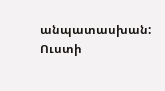անպատասխան: Ուստի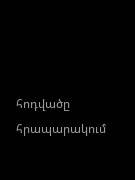հոդվածը հրապարակում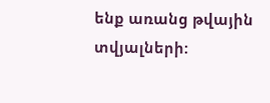ենք առանց թվային տվյալների: